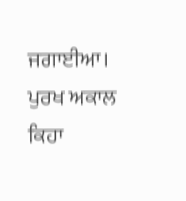ਜਗਾਈਆ। ਪੁਰਖ ਅਕਾਲ ਕਿਹਾ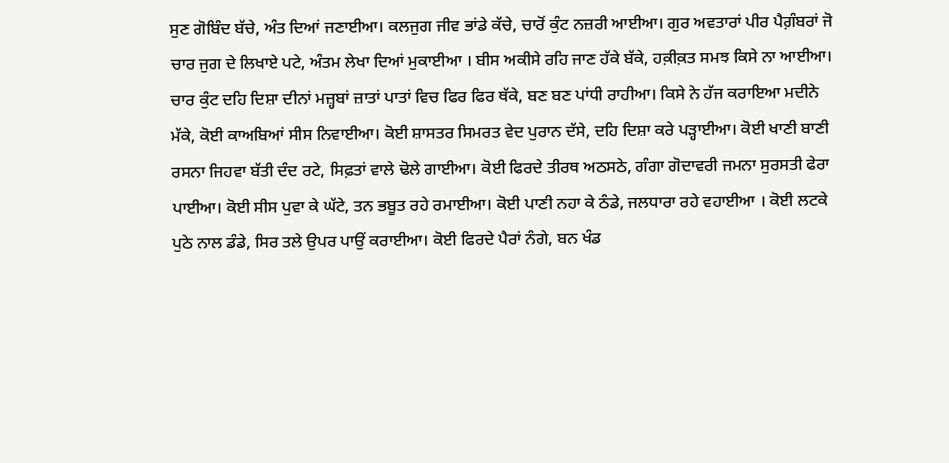ਸੁਣ ਗੋਬਿੰਦ ਬੱਚੇ, ਅੰਤ ਦਿਆਂ ਜਣਾਈਆ। ਕਲਜੁਗ ਜੀਵ ਭਾਂਡੇ ਕੱਚੇ, ਚਾਰੋਂ ਕੁੰਟ ਨਜ਼ਰੀ ਆਈਆ। ਗੁਰ ਅਵਤਾਰਾਂ ਪੀਰ ਪੈਗ਼ੰਬਰਾਂ ਜੋ ਚਾਰ ਜੁਗ ਦੇ ਲਿਖਾਏ ਪਟੇ, ਅੰਤਮ ਲੇਖਾ ਦਿਆਂ ਮੁਕਾਈਆ । ਬੀਸ ਅਕੀਸੇ ਰਹਿ ਜਾਣ ਹੱਕੇ ਬੱਕੇ, ਹਕ਼ੀਕ਼ਤ ਸਮਝ ਕਿਸੇ ਨਾ ਆਈਆ। ਚਾਰ ਕੁੰਟ ਦਹਿ ਦਿਸ਼ਾ ਦੀਨਾਂ ਮਜ਼੍ਹਬਾਂ ਜ਼ਾਤਾਂ ਪਾਤਾਂ ਵਿਚ ਫਿਰ ਫਿਰ ਥੱਕੇ, ਬਣ ਬਣ ਪਾਂਧੀ ਰਾਹੀਆ। ਕਿਸੇ ਨੇ ਹੱਜ ਕਰਾਇਆ ਮਦੀਨੇ ਮੱਕੇ, ਕੋਈ ਕਾਅਬਿਆਂ ਸੀਸ ਨਿਵਾਈਆ। ਕੋਈ ਸ਼ਾਸਤਰ ਸਿਮਰਤ ਵੇਦ ਪੁਰਾਨ ਦੱਸੇ, ਦਹਿ ਦਿਸ਼ਾ ਕਰੇ ਪੜ੍ਹਾਈਆ। ਕੋਈ ਖਾਣੀ ਬਾਣੀ ਰਸਨਾ ਜਿਹਵਾ ਬੱਤੀ ਦੰਦ ਰਟੇ, ਸਿਫ਼ਤਾਂ ਵਾਲੇ ਢੋਲੇ ਗਾਈਆ। ਕੋਈ ਫਿਰਦੇ ਤੀਰਥ ਅਠਸਠੇ, ਗੰਗਾ ਗੋਦਾਵਰੀ ਜਮਨਾ ਸੁਰਸਤੀ ਫੇਰਾ ਪਾਈਆ। ਕੋਈ ਸੀਸ ਪੁਵਾ ਕੇ ਘੱਟੇ, ਤਨ ਭਬੂਤ ਰਹੇ ਰਮਾਈਆ। ਕੋਈ ਪਾਣੀ ਨਹਾ ਕੇ ਠੰਡੇ, ਜਲਧਾਰਾ ਰਹੇ ਵਹਾਈਆ । ਕੋਈ ਲਟਕੇ ਪੁਠੇ ਨਾਲ ਡੰਡੇ, ਸਿਰ ਤਲੇ ਉਪਰ ਪਾਉਂ ਕਰਾਈਆ। ਕੋਈ ਫਿਰਦੇ ਪੈਰਾਂ ਨੰਗੇ, ਬਨ ਖੰਡ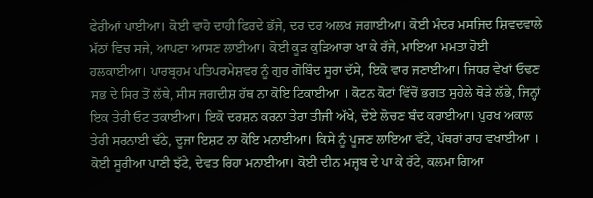ਫੇਰੀਆਂ ਪਾਈਆ। ਕੋਈ ਵਾਹੋ ਦਾਹੀ ਫਿਰਦੇ ਭੱਜੇ, ਦਰ ਦਰ ਅਲਖ ਜਗਾਈਆ। ਕੋਈ ਮੰਦਰ ਮਸਜਿਦ ਸ਼ਿਵਦਵਾਲੇ ਮੱਠਾਂ ਵਿਚ ਸਜੇ, ਆਪਣਾ ਆਸਣ ਲਾਈਆ। ਕੋਈ ਕੂੜ ਕੁੜਿਆਰਾ ਖਾ ਕੇ ਰੱਜੇ, ਮਾਇਆ ਮਮਤਾ ਹੋਈ ਹਲਕਾਈਆ। ਪਾਰਬ੍ਰਹਮ ਪਤਿਪਰਮੇਸ਼ਵਰ ਨੂੰ ਗੁਰ ਗੋਬਿੰਦ ਸੂਰਾ ਦੱਸੇ, ਇਕੋ ਵਾਰ ਜਣਾਈਆ। ਜਿਧਰ ਵੇਖਾਂ ਓਢਣ ਸਭ ਦੇ ਸਿਰ ਤੋਂ ਲੱਥੇ, ਸੀਸ ਜਗਦੀਸ਼ ਹੱਥ ਨਾ ਕੋਇ ਟਿਕਾਈਆ । ਕੋਟਨ ਕੋਟਾਂ ਵਿੱਚੋਂ ਭਗਤ ਸੁਹੇਲੇ ਥੋੜੇ ਲੱਭੇ, ਜਿਨ੍ਹਾਂ ਇਕ ਤੇਰੀ ਓਟ ਤਕਾਈਆ। ਇਕੋ ਦਰਸ਼ਨ ਕਰਨਾ ਤੇਰਾ ਤੀਜੀ ਅੱਖੇ, ਦੋਏ ਲੋਚਣ ਬੰਦ ਕਰਾਈਆ। ਪੁਰਖ ਅਕਾਲ ਤੇਰੀ ਸਰਨਾਈ ਢੱਠੇ, ਦੂਜਾ ਇਸ਼ਟ ਨਾ ਕੋਇ ਮਨਾਈਆ। ਕਿਸੇ ਨੂੰ ਪੂਜਣ ਲਾਇਆ ਵੱਟੇ, ਪੱਥਰਾਂ ਰਾਹ ਵਖਾਈਆ । ਕੋਈ ਸੂਰੀਆ ਪਾਣੀ ਝੱਟੇ, ਦੇਵਤ ਰਿਹਾ ਮਨਾਈਆ। ਕੋਈ ਦੀਨ ਮਜ਼੍ਹਬ ਦੇ ਪਾ ਕੇ ਰੱਟੇ, ਕਲਮਾ ਗਿਆ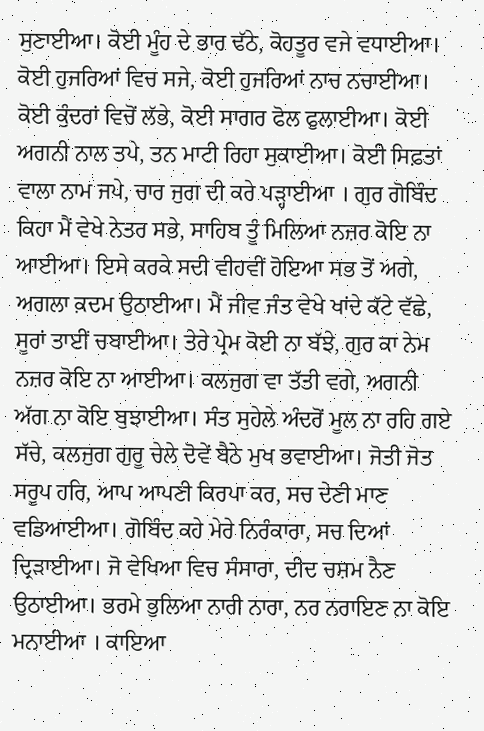ਸੁਣਾਈਆ। ਕੋਈ ਮੂੰਹ ਦੇ ਭਾਰ ਢੱਠੇ, ਕੋਹਤੂਰ ਵਜੇ ਵਧਾਈਆ। ਕੋਈ ਹੁਜਰਿਆਂ ਵਿਚ ਸਜੇ, ਕੋਈ ਹੁਜਰਿਆਂ ਨਾਚ ਨਚਾਈਆ। ਕੋਈ ਕੁੰਦਰਾਂ ਵਿਚੋਂ ਲੱਭੇ, ਕੋਈ ਸਾਗਰ ਫੋਲ ਫੁਲਾਈਆ। ਕੋਈ ਅਗਨੀ ਨਾਲ ਤਪੇ, ਤਨ ਮਾਟੀ ਰਿਹਾ ਸੁਕਾਈਆ। ਕੋਈ ਸਿਫ਼ਤਾਂ ਵਾਲਾ ਨਾਮ ਜਪੇ, ਚਾਰ ਜੁਗ ਦੀ ਕਰੇ ਪੜ੍ਹਾਈਆ । ਗੁਰ ਗੋਬਿੰਦ ਕਿਹਾ ਮੈਂ ਵੇਖੇ ਨੇਤਰ ਸਭੇ, ਸਾਹਿਬ ਤੂੰ ਮਿਲਿਆ ਨਜ਼ਰ ਕੋਇ ਨਾ ਆਈਆ। ਇਸੇ ਕਰਕੇ ਸਦੀ ਵੀਹਵੀਂ ਹੋਇਆ ਸਭ ਤੋਂ ਅਗੇ, ਅਗਲਾ ਕ਼ਦਮ ਉਠਾਈਆ। ਮੈਂ ਜੀਵ ਜੰਤ ਵੇਖੇ ਖਾਂਦੇ ਕੱਟੇ ਵੱਛੇ, ਸੂਰਾਂ ਤਾਈਂ ਚਬਾਈਆ। ਤੇਰੇ ਪ੍ਰੇਮ ਕੋਈ ਨਾ ਬੱਝੇ, ਗੁਰ ਕਾ ਨੇਮ ਨਜ਼ਰ ਕੋਇ ਨਾ ਆਈਆ। ਕਲਜੁਗ ਵਾ ਤੱਤੀ ਵਗੇ, ਅਗਨੀ ਅੱਗ ਨਾ ਕੋਇ ਬੁਝਾਈਆ। ਸੰਤ ਸੁਹੇਲੇ ਅੰਦਰੋਂ ਮੂਲ ਨਾ ਰਹਿ ਗਏ ਸੱਚੇ, ਕਲਜੁਗ ਗੁਰੂ ਚੇਲੇ ਦੋਵੇਂ ਬੈਠੇ ਮੁਖ ਭਵਾਈਆ। ਜੋਤੀ ਜੋਤ ਸਰੂਪ ਹਰਿ, ਆਪ ਆਪਣੀ ਕਿਰਪਾ ਕਰ, ਸਚ ਦੇਣੀ ਮਾਣ ਵਡਿਆਈਆ। ਗੋਬਿੰਦ ਕਹੇ ਮੇਰੇ ਨਿਰੰਕਾਰਾ, ਸਚ ਦਿਆਂ ਦ੍ਰਿੜਾਈਆ। ਜੋ ਵੇਖਿਆ ਵਿਚ ਸੰਸਾਰਾ, ਦੀਦ ਚਸ਼ਮ ਨੈਣ ਉਠਾਈਆ। ਭਰਮੇ ਭੁਲਿਆ ਨਾਰੀ ਨਾਰਾ, ਨਰ ਨਰਾਇਣ ਨਾ ਕੋਇ ਮਨਾਈਆ । ਕਾਇਆ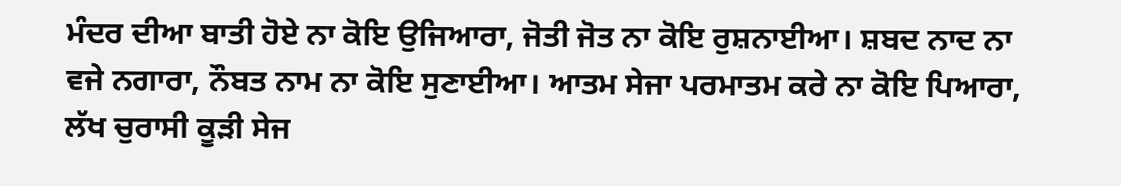ਮੰਦਰ ਦੀਆ ਬਾਤੀ ਹੋਏ ਨਾ ਕੋਇ ਉਜਿਆਰਾ, ਜੋਤੀ ਜੋਤ ਨਾ ਕੋਇ ਰੁਸ਼ਨਾਈਆ। ਸ਼ਬਦ ਨਾਦ ਨਾ ਵਜੇ ਨਗਾਰਾ, ਨੌਬਤ ਨਾਮ ਨਾ ਕੋਇ ਸੁਣਾਈਆ। ਆਤਮ ਸੇਜਾ ਪਰਮਾਤਮ ਕਰੇ ਨਾ ਕੋਇ ਪਿਆਰਾ, ਲੱਖ ਚੁਰਾਸੀ ਕੂੜੀ ਸੇਜ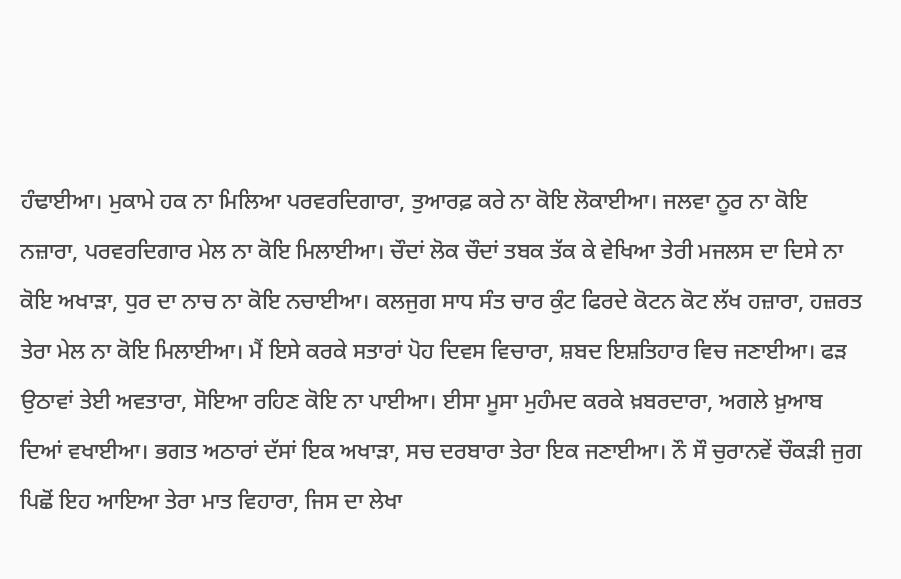ਹੰਢਾਈਆ। ਮੁਕਾਮੇ ਹਕ ਨਾ ਮਿਲਿਆ ਪਰਵਰਦਿਗਾਰਾ, ਤੁਆਰਫ਼ ਕਰੇ ਨਾ ਕੋਇ ਲੋਕਾਈਆ। ਜਲਵਾ ਨੂਰ ਨਾ ਕੋਇ ਨਜ਼ਾਰਾ, ਪਰਵਰਦਿਗਾਰ ਮੇਲ ਨਾ ਕੋਇ ਮਿਲਾਈਆ। ਚੌਦਾਂ ਲੋਕ ਚੌਦਾਂ ਤਬਕ ਤੱਕ ਕੇ ਵੇਖਿਆ ਤੇਰੀ ਮਜਲਸ ਦਾ ਦਿਸੇ ਨਾ ਕੋਇ ਅਖਾੜਾ, ਧੁਰ ਦਾ ਨਾਚ ਨਾ ਕੋਇ ਨਚਾਈਆ। ਕਲਜੁਗ ਸਾਧ ਸੰਤ ਚਾਰ ਕੁੰਟ ਫਿਰਦੇ ਕੋਟਨ ਕੋਟ ਲੱਖ ਹਜ਼ਾਰਾ, ਹਜ਼ਰਤ ਤੇਰਾ ਮੇਲ ਨਾ ਕੋਇ ਮਿਲਾਈਆ। ਮੈਂ ਇਸੇ ਕਰਕੇ ਸਤਾਰਾਂ ਪੋਹ ਦਿਵਸ ਵਿਚਾਰਾ, ਸ਼ਬਦ ਇਸ਼ਤਿਹਾਰ ਵਿਚ ਜਣਾਈਆ। ਫੜ ਉਠਾਵਾਂ ਤੇਈ ਅਵਤਾਰਾ, ਸੋਇਆ ਰਹਿਣ ਕੋਇ ਨਾ ਪਾਈਆ। ਈਸਾ ਮੂਸਾ ਮੁਹੰਮਦ ਕਰਕੇ ਖ਼ਬਰਦਾਰਾ, ਅਗਲੇ ਖ਼ੁਆਬ ਦਿਆਂ ਵਖਾਈਆ। ਭਗਤ ਅਠਾਰਾਂ ਦੱਸਾਂ ਇਕ ਅਖਾੜਾ, ਸਚ ਦਰਬਾਰਾ ਤੇਰਾ ਇਕ ਜਣਾਈਆ। ਨੌ ਸੌ ਚੁਰਾਨਵੇਂ ਚੌਕੜੀ ਜੁਗ ਪਿਛੋਂ ਇਹ ਆਇਆ ਤੇਰਾ ਮਾਤ ਵਿਹਾਰਾ, ਜਿਸ ਦਾ ਲੇਖਾ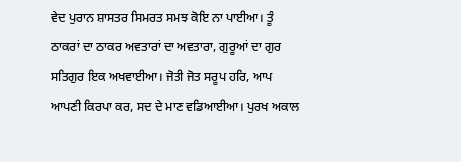ਵੇਦ ਪੁਰਾਨ ਸ਼ਾਸਤਰ ਸਿਮਰਤ ਸਮਝ ਕੋਇ ਨਾ ਪਾਈਆ। ਤੂੰ ਠਾਕਰਾਂ ਦਾ ਠਾਕਰ ਅਵਤਾਰਾਂ ਦਾ ਅਵਤਾਰਾ, ਗੁਰੂਆਂ ਦਾ ਗੁਰ ਸਤਿਗੁਰ ਇਕ ਅਖਵਾਈਆ। ਜੋਤੀ ਜੋਤ ਸਰੂਪ ਹਰਿ, ਆਪ ਆਪਣੀ ਕਿਰਪਾ ਕਰ, ਸਦ ਦੇ ਮਾਣ ਵਡਿਆਈਆ। ਪੁਰਖ ਅਕਾਲ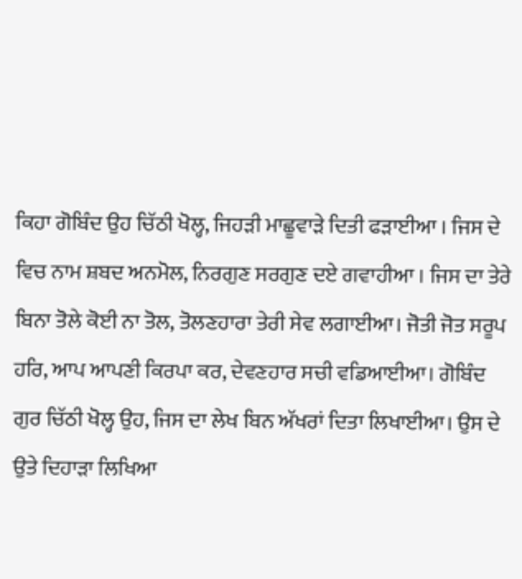ਕਿਹਾ ਗੋਬਿੰਦ ਉਹ ਚਿੱਠੀ ਖੋਲ੍ਹ, ਜਿਹੜੀ ਮਾਛੂਵਾੜੇ ਦਿਤੀ ਫੜਾਈਆ । ਜਿਸ ਦੇ ਵਿਚ ਨਾਮ ਸ਼ਬਦ ਅਨਮੋਲ, ਨਿਰਗੁਣ ਸਰਗੁਣ ਦਏ ਗਵਾਹੀਆ । ਜਿਸ ਦਾ ਤੇਰੇ ਬਿਨਾ ਤੋਲੇ ਕੋਈ ਨਾ ਤੋਲ, ਤੋਲਣਹਾਰਾ ਤੇਰੀ ਸੇਵ ਲਗਾਈਆ। ਜੋਤੀ ਜੋਤ ਸਰੂਪ ਹਰਿ, ਆਪ ਆਪਣੀ ਕਿਰਪਾ ਕਰ, ਦੇਵਣਹਾਰ ਸਚੀ ਵਡਿਆਈਆ। ਗੋਬਿੰਦ ਗੁਰ ਚਿੱਠੀ ਖੋਲ੍ਹ ਉਹ, ਜਿਸ ਦਾ ਲੇਖ ਬਿਨ ਅੱਖਰਾਂ ਦਿਤਾ ਲਿਖਾਈਆ। ਉਸ ਦੇ ਉਤੇ ਦਿਹਾੜਾ ਲਿਖਿਆ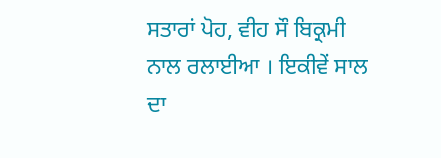ਸਤਾਰਾਂ ਪੋਹ, ਵੀਹ ਸੌ ਬਿਕ੍ਰਮੀ ਨਾਲ ਰਲਾਈਆ । ਇਕੀਵੇਂ ਸਾਲ ਦਾ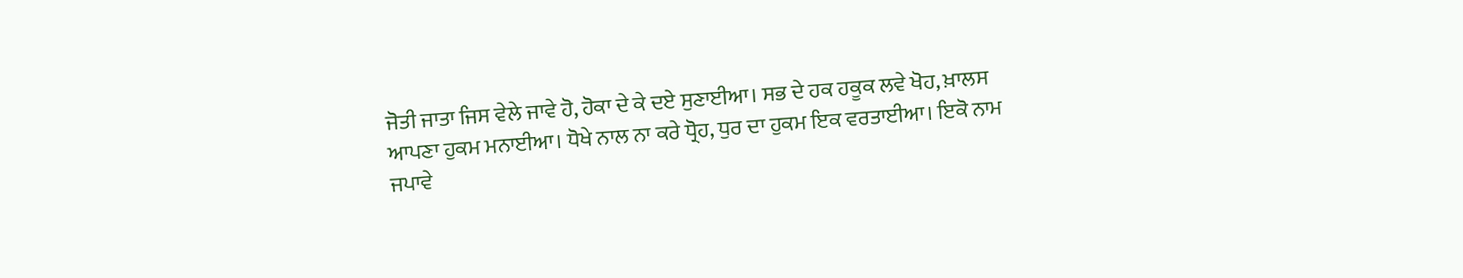ਜੋਤੀ ਜਾਤਾ ਜਿਸ ਵੇਲੇ ਜਾਵੇ ਹੋ, ਹੋਕਾ ਦੇ ਕੇ ਦਏ ਸੁਣਾਈਆ। ਸਭ ਦੇ ਹਕ ਹਕੂਕ ਲਵੇ ਖੋਹ, ਖ਼ਾਲਸ ਆਪਣਾ ਹੁਕਮ ਮਨਾਈਆ। ਧੋਖੇ ਨਾਲ ਨਾ ਕਰੇ ਧ੍ਰੋਹ, ਧੁਰ ਦਾ ਹੁਕਮ ਇਕ ਵਰਤਾਈਆ। ਇਕੋ ਨਾਮ ਜਪਾਵੇ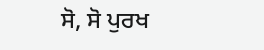ਸੋ, ਸੋ ਪੁਰਖ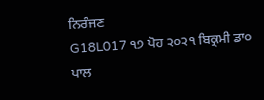ਨਿਰੰਜਣ
G18L017 ੧੭ ਪੋਹ ੨੦੨੧ ਬਿਕ੍ਰਮੀ ਡਾ੦ ਪਾਲ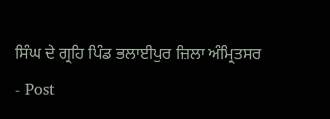ਸਿੰਘ ਦੇ ਗ੍ਰਹਿ ਪਿੰਡ ਭਲਾਈਪੁਰ ਜ਼ਿਲਾ ਅੰਮ੍ਰਿਤਸਰ
- Post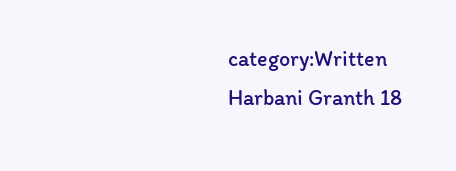category:Written Harbani Granth 18